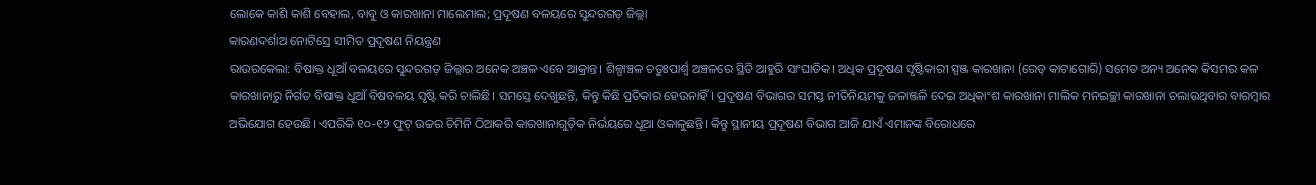ଲୋକେ କାଶି କାଶି ବେହାଲ, ବାବୁ ଓ କାରଖାନା ମାଲେମାଲ; ପ୍ରଦୂଷଣ ବଳୟରେ ସୁନ୍ଦରଗଡ଼ ଜିଲ୍ଲା
କାରଣଦର୍ଶାଅ ନୋଟିସ୍ରେ ସୀମିତ ପ୍ରଦୂଷଣ ନିୟନ୍ତ୍ରଣ
ରାଉରକେଲା: ବିଷାକ୍ତ ଧୂଆଁ ବଳୟରେ ସୁନ୍ଦରଗଡ଼ ଜିଲ୍ଲାର ଅନେକ ଅଞ୍ଚଳ ଏବେ ଆକ୍ରାନ୍ତ। ଶିଳ୍ପାଞ୍ଚଳ ଚତୁଃପାର୍ଶ୍ବ ଅଞ୍ଚଳରେ ସ୍ଥିତି ଆହୁରି ସାଂଘାତିକ। ଅଧିକ ପ୍ରଦୂଷଣ ସୃଷ୍ଟିକାରୀ ସ୍ପଞ୍ଜ କାରଖାନା (ରେଡ୍ କାଟାଗୋରି) ସମେତ ଅନ୍ୟ ଅନେକ କିସମର କଳ କାରଖାନାରୁ ନିର୍ଗତ ବିଷାକ୍ତ ଧୂଆଁ ବିଷବଳୟ ସୃଷ୍ଟି କରି ଚାଲିଛି। ସମସ୍ତେ ଦେଖୁଛନ୍ତି, କିନ୍ତୁ କିଛି ପ୍ରତିକାର ହେଉନାହିଁ। ପ୍ରଦୂଷଣ ବିଭାଗର ସମସ୍ତ ନୀତିନିୟମକୁ ଜଳାଞ୍ଜଳି ଦେଇ ଅଧିକାଂଶ କାରଖାନା ମାଲିକ ମନଇଚ୍ଛା କାରଖାନା ଚଲାଉଥିବାର ବାରମ୍ବାର ଅଭିଯୋଗ ହେଉଛି। ଏପରିକି ୧୦-୧୨ ଫୁଟ୍ ଉଚ୍ଚର ଚିମିନି ଠିଆକରି କାରଖାନାଗୁଡ଼ିକ ନିର୍ଭୟରେ ଧୂଆ ଓକାଳୁଛନ୍ତି। କିନ୍ତୁ ସ୍ଥାନୀୟ ପ୍ରଦୂଷଣ ବିଭାଗ ଆଜି ଯାଏଁ ଏମାନଙ୍କ ବିରୋଧରେ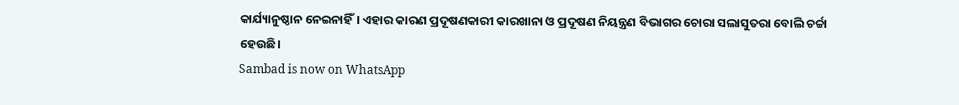କାର୍ଯ୍ୟାନୁଷ୍ଠାନ ନେଇନାହିଁ। ଏହାର କାରଣ ପ୍ରଦୂଷଣକାରୀ କାରଖାନା ଓ ପ୍ରଦୂଷଣ ନିୟନ୍ତ୍ରଣ ବିଭାଗର ଚୋରା ସଲାସୁତରା ବୋଲି ଚର୍ଚ୍ଚା ହେଉଛି।
Sambad is now on WhatsApp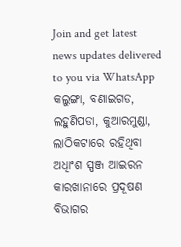Join and get latest news updates delivered to you via WhatsApp
କଲୁଙ୍ଗା, ବଣାଇଗଡ, ଲହୁଣିପଡା, କୁଆରମୁଣ୍ଡା, ଲାଠିକଟାରେ ରହିଥିବା ଅଧିାଂଶ ସ୍ପଞ୍ଜ ଆଇରନ କାରଖାନାରେ ପ୍ରଦୂଷଣ ବିଭାଗର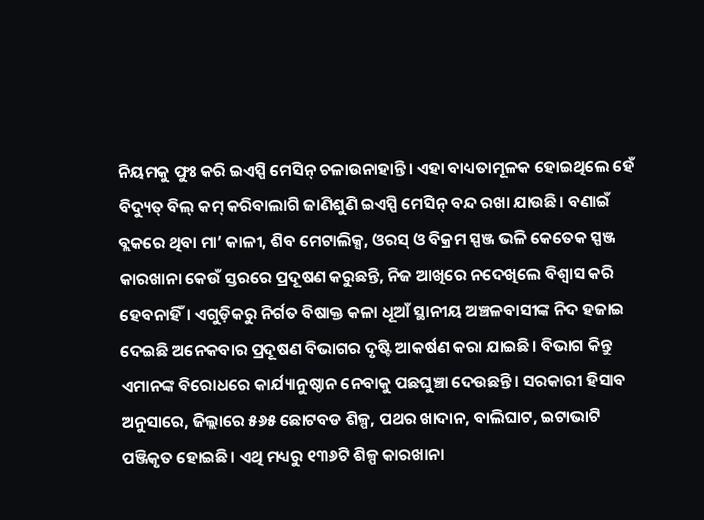ନିୟମକୁ ଫୁଃ କରି ଇଏସ୍ପି ମେସିନ୍ ଚଳାଉନାହାନ୍ତି। ଏହା ବାଧ୍ୟତାମୂଳକ ହୋଇଥିଲେ ହେଁ ବିଦ୍ୟୁତ୍ ବିଲ୍ କମ୍ କରିବାଲାଗି ଜାଣିଶୁଣି ଇଏସ୍ପି ମେସିନ୍ ବନ୍ଦ ରଖା ଯାଉଛି। ବଣାଇଁ ବ୍ଲକରେ ଥିବା ମା’ କାଳୀ, ଶିବ ମେଟାଲିକ୍ସ, ଓରସ୍ ଓ ବିକ୍ରମ ସ୍ପଞ୍ଜ ଭଳି କେତେକ ସ୍ପଞ୍ଜ କାରଖାନା କେଉଁ ସ୍ତରରେ ପ୍ରଦୂଷଣ କରୁଛନ୍ତି, ନିଜ ଆଖିରେ ନଦେଖିଲେ ବିଶ୍ବାସ କରି ହେବନାହିଁ। ଏଗୁଡ଼ିକରୁ ନିର୍ଗତ ବିଷାକ୍ତ କଳା ଧୂଆଁ ସ୍ଥାନୀୟ ଅଞ୍ଚଳବାସୀଙ୍କ ନିଦ ହଜାଇ ଦେଇଛି ଅନେକବାର ପ୍ରଦୂଷଣ ବିଭାଗର ଦୃଷ୍ଟି ଆକର୍ଷଣ କରା ଯାଇଛି। ବିଭାଗ କିନ୍ତୁ ଏମାନଙ୍କ ବିରୋଧରେ କାର୍ଯ୍ୟାନୁଷ୍ଠାନ ନେବାକୁ ପଛଘୁଞ୍ଚା ଦେଉଛନ୍ତି। ସରକାରୀ ହିସାବ ଅନୁସାରେ, ଜିଲ୍ଲାରେ ୫୬୫ ଛୋଟବଡ ଶିଳ୍ପ, ପଥର ଖାଦାନ, ବାଲିଘାଟ, ଇଟାଭାଟି ପଞ୍ଜିକୃତ ହୋଇଛି। ଏଥି ମଧ୍ୟରୁ ୧୩୬ଟି ଶିଳ୍ପ କାରଖାନା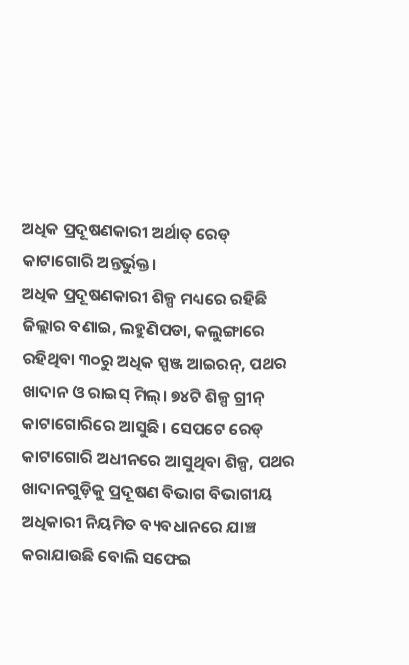ଅଧିକ ପ୍ରଦୂଷଣକାରୀ ଅର୍ଥାତ୍ ରେଡ୍ କାଟାଗୋରି ଅନ୍ତର୍ଭୁକ୍ତ।
ଅଧିକ ପ୍ରଦୂଷଣକାରୀ ଶିଳ୍ପ ମଧ୍ୟରେ ରହିଛି ଜିଲ୍ଲାର ବଣାଇ, ଲହୁଣିପଡା, କଲୁଙ୍ଗାରେ ରହିଥିବା ୩୦ରୁ ଅଧିକ ସ୍ପଞ୍ଜ ଆଇରନ୍, ପଥର ଖାଦାନ ଓ ରାଇସ୍ ମିଲ୍। ୭୪ଟି ଶିଳ୍ପ ଗ୍ରୀନ୍ କାଟାଗୋରିରେ ଆସୁଛି। ସେପଟେ ରେଡ୍ କାଟାଗୋରି ଅଧୀନରେ ଆସୁଥିବା ଶିଳ୍ପ, ପଥର ଖାଦାନଗୁଡ଼ିକୁ ପ୍ରଦୂଷଣ ବିଭାଗ ବିଭାଗୀୟ ଅଧିକାରୀ ନିୟମିତ ବ୍ୟବଧାନରେ ଯାଞ୍ଚ କରାଯାଉଛି ବୋଲି ସଫେଇ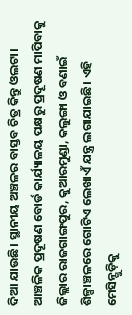ଦିଆ ଯାଉଛି। ସ୍ଥାନୀୟ ଅଞ୍ଚଳର ବାସ୍ତବ ଚିତ୍ର କିନ୍ତୁ ଓଲଟା। ଆଞ୍ଚଳିକ ପ୍ରଦୂଷଣ ବୋର୍ଡ କାର୍ଯ୍ୟାଳୟ ପକ୍ଷରୁ ପ୍ରଦୂଷଣ ମାପିବାକୁ ଜିଲ୍ଲାର ରାଜଗାଙ୍ଗପୁର, କୁଆରମୁଣ୍ଡା, କଲୁଙ୍ଗା ଓ ବଣାଇଁ ଶିଳ୍ପାଞ୍ଚଳରେ ଗୋଟିଏ ଲେଖାଏଁ ଯନ୍ତ୍ର ଲଗାଯାଇଛି। ଏହି ମେସିନ୍ଗୁଡ଼ିକୁ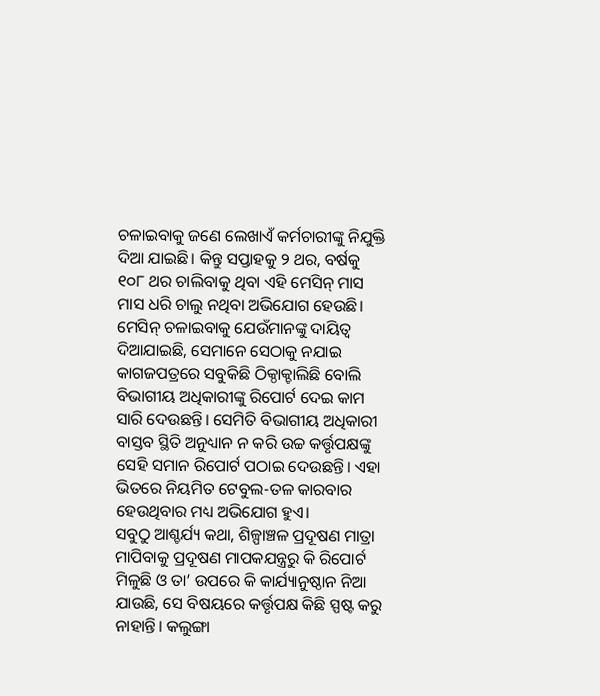ଚଳାଇବାକୁ ଜଣେ ଲେଖାଏଁ କର୍ମଚାରୀଙ୍କୁ ନିଯୁକ୍ତି ଦିଆ ଯାଇଛି। କିନ୍ତୁ ସପ୍ତାହକୁ ୨ ଥର, ବର୍ଷକୁ ୧୦୮ ଥର ଚାଲିବାକୁ ଥିବା ଏହି ମେସିନ୍ ମାସ ମାସ ଧରି ଚାଲୁ ନଥିବା ଅଭିଯୋଗ ହେଉଛି। ମେସିନ୍ ଚଳାଇବାକୁ ଯେଉଁମାନଙ୍କୁ ଦାୟିତ୍ବ ଦିଆଯାଇଛି, ସେମାନେ ସେଠାକୁ ନଯାଇ କାଗଜପତ୍ରରେ ସବୁକିଛି ଠିକ୍ଠାକ୍ଚାଲିଛି ବୋଲି ବିଭାଗୀୟ ଅଧିକାରୀଙ୍କୁ ରିପୋର୍ଟ ଦେଇ କାମ ସାରି ଦେଉଛନ୍ତି। ସେମିତି ବିଭାଗୀୟ ଅଧିକାରୀ ବାସ୍ତବ ସ୍ଥିତି ଅନୁଧ୍ୟାନ ନ କରି ଉଚ୍ଚ କର୍ତ୍ତୃପକ୍ଷଙ୍କୁ ସେହି ସମାନ ରିପୋର୍ଟ ପଠାଇ ଦେଉଛନ୍ତି। ଏହା ଭିତରେ ନିୟମିତ ଟେବୁଲ-ତଳ କାରବାର ହେଉଥିବାର ମଧ୍ୟ ଅଭିଯୋଗ ହୁଏ।
ସବୁଠୁ ଆଶ୍ଚର୍ଯ୍ୟ କଥା, ଶିଳ୍ପାଞ୍ଚଳ ପ୍ରଦୂଷଣ ମାତ୍ରା ମାପିବାକୁ ପ୍ରଦୂଷଣ ମାପକଯନ୍ତ୍ରରୁ କି ରିପୋର୍ଟ ମିଳୁଛି ଓ ତା’ ଉପରେ କି କାର୍ଯ୍ୟାନୁଷ୍ଠାନ ନିଆ ଯାଉଛି, ସେ ବିଷୟରେ କର୍ତ୍ତୃପକ୍ଷ କିଛି ସ୍ପଷ୍ଟ କରୁ ନାହାନ୍ତି। କଲୁଙ୍ଗା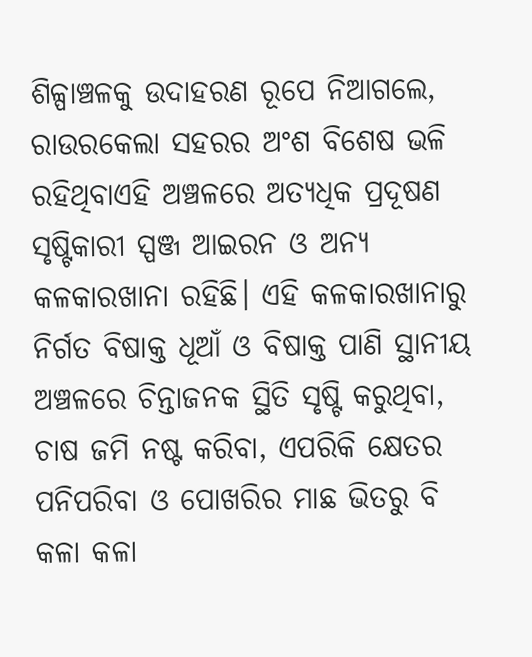ଶିଳ୍ପାଞ୍ଚଳକୁ ଉଦାହରଣ ରୂପେ ନିଆଗଲେ, ରାଉରକେଲା ସହରର ଅଂଶ ବିଶେଷ ଭଳି ରହିଥିବାଏହି ଅଞ୍ଚଳରେ ଅତ୍ୟଧିକ ପ୍ରଦୂଷଣ ସୃଷ୍ଟିକାରୀ ସ୍ପଞ୍ଜ ଆଇରନ ଓ ଅନ୍ୟ କଳକାରଖାନା ରହିଛି। ଏହି କଳକାରଖାନାରୁ ନିର୍ଗତ ବିଷାକ୍ତ ଧୂଆଁ ଓ ବିଷାକ୍ତ ପାଣି ସ୍ଥାନୀୟ ଅଞ୍ଚଳରେ ଚିନ୍ତାଜନକ ସ୍ଥିତି ସୃଷ୍ଟି କରୁଥିବା, ଚାଷ ଜମି ନଷ୍ଟ କରିବା, ଏପରିକି କ୍ଷେତର ପନିପରିବା ଓ ପୋଖରିର ମାଛ ଭିତରୁ ବି କଳା କଳା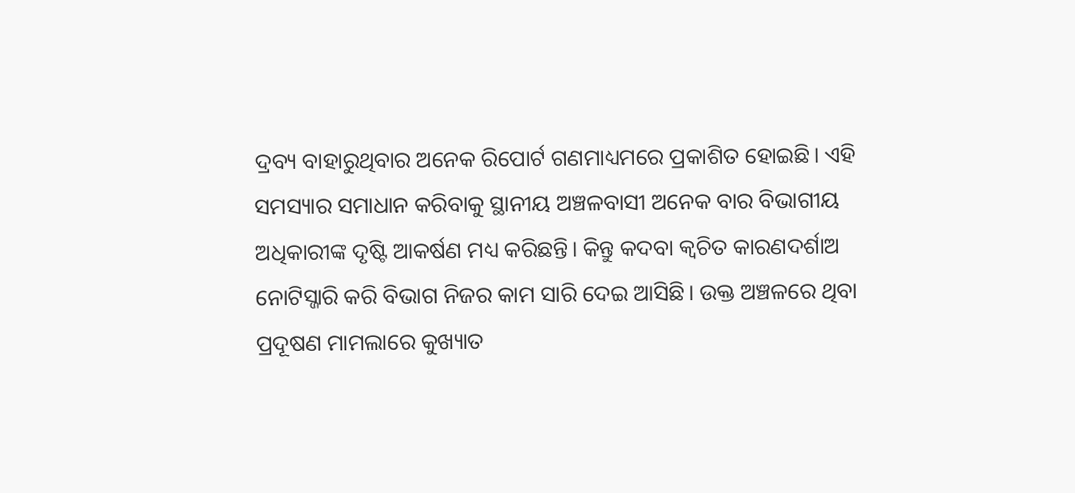ଦ୍ରବ୍ୟ ବାହାରୁଥିବାର ଅନେକ ରିପୋର୍ଟ ଗଣମାଧ୍ୟମରେ ପ୍ରକାଶିତ ହୋଇଛି। ଏହି ସମସ୍ୟାର ସମାଧାନ କରିବାକୁ ସ୍ଥାନୀୟ ଅଞ୍ଚଳବାସୀ ଅନେକ ବାର ବିଭାଗୀୟ ଅଧିକାରୀଙ୍କ ଦୃଷ୍ଟି ଆକର୍ଷଣ ମଧ୍ୟ କରିଛନ୍ତି। କିନ୍ତୁ କଦବା କ୍ବଚିତ କାରଣଦର୍ଶାଅ ନୋଟିସ୍ଜାରି କରି ବିଭାଗ ନିଜର କାମ ସାରି ଦେଇ ଆସିଛି। ଉକ୍ତ ଅଞ୍ଚଳରେ ଥିବା ପ୍ରଦୂଷଣ ମାମଲାରେ କୁଖ୍ୟାତ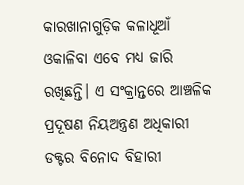କାରଖାନାଗୁଡ଼ିକ କଳାଧୂଆଁ ଓକାଳିବା ଏବେ ମଧ୍ୟ ଜାରି ରଖିଛନ୍ତି। ଏ ସଂକ୍ରାନ୍ତରେ ଆଞ୍ଚଳିକ ପ୍ରଦୂଷଣ ନିୟଅନ୍ତ୍ରଣ ଅଧିକାରୀ ଡକ୍ଟର ବିନୋଦ ବିହାରୀ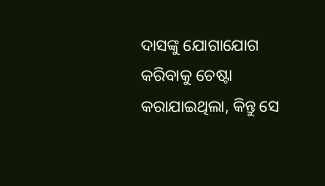ଦାସଙ୍କୁ ଯୋଗାଯୋଗ କରିବାକୁ ଚେଷ୍ଟା କରାଯାଇଥିଲା, କିନ୍ତୁ ସେ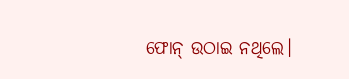ଫୋନ୍ ଉଠାଇ ନଥିଲେ।